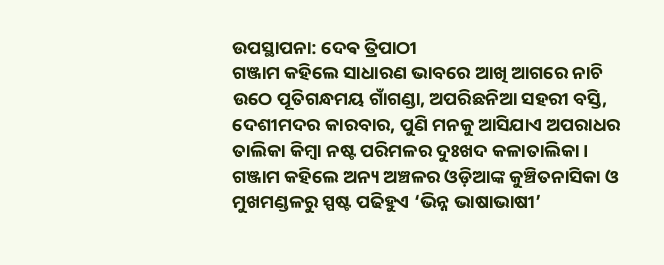ଉପସ୍ଥାପନା: ଦେଵ ତ୍ରିପାଠୀ
ଗଞ୍ଜାମ କହିଲେ ସାଧାରଣ ଭାବରେ ଆଖି ଆଗରେ ନାଚି ଉଠେ ପୂତିଗନ୍ଧମୟ ଗାଁଗଣ୍ଡା, ଅପରିଛନିଆ ସହରୀ ବସ୍ତି, ଦେଶୀମଦର କାରବାର, ପୁଣି ମନକୁ ଆସିଯାଏ ଅପରାଧର ତାଲିକା କିମ୍ବା ନଷ୍ଟ ପରିମଳର ଦୁଃଖଦ କଳାତାଲିକା । ଗଞ୍ଜାମ କହିଲେ ଅନ୍ୟ ଅଞ୍ଚଳର ଓଡ଼ିଆଙ୍କ କୁଞ୍ଚିତନାସିକା ଓ ମୁଖମଣ୍ଡଳରୁ ସ୍ପଷ୍ଟ ପଢିହୁଏ ‘ଭିନ୍ନ ଭାଷାଭାଷୀ’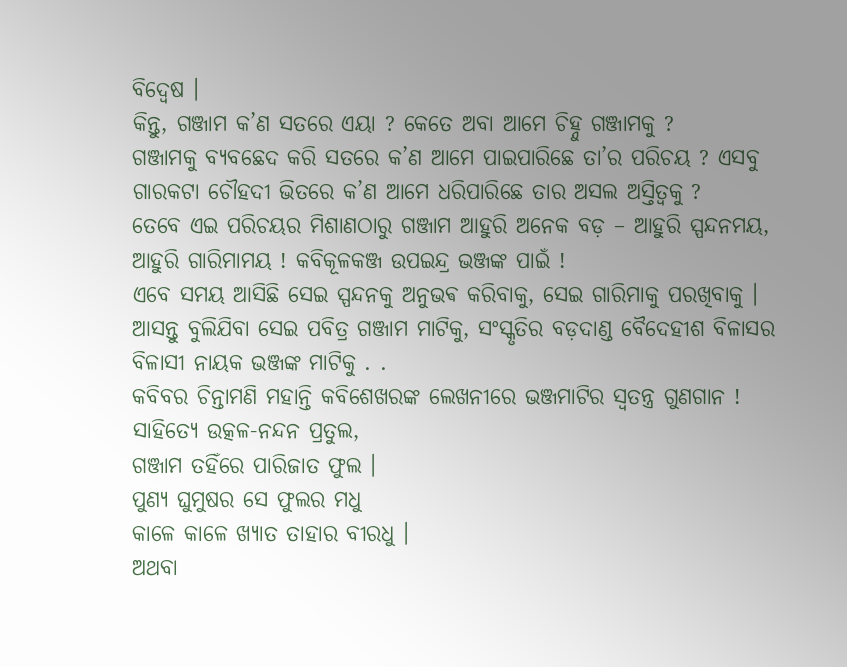ବିଦ୍ୱେଷ ।
କିନ୍ତୁ, ଗଞ୍ଜାମ କ’ଣ ସତରେ ଏୟା ? କେତେ ଅବା ଆମେ ଚିହ୍ନୁ ଗଞ୍ଜାମକୁ ?
ଗଞ୍ଜାମକୁ ବ୍ୟବଛେଦ କରି ସତରେ କ’ଣ ଆମେ ପାଇପାରିଛେ ତା’ର ପରିଚୟ ? ଏସବୁ ଗାରକଟା ଚୌହଦୀ ଭିତରେ କ’ଣ ଆମେ ଧରିପାରିଛେ ତାର ଅସଲ ଅସ୍ତିତ୍ବକୁ ?
ତେବେ ଏଇ ପରିଚୟର ମିଶାଣଠାରୁ ଗଞ୍ଜାମ ଆହୁରି ଅନେକ ବଡ଼ – ଆହୁରି ସ୍ପନ୍ଦନମୟ, ଆହୁରି ଗାରିମାମୟ ! କବିକୂଳକଞ୍ଜ ଉପଇନ୍ଦ୍ର ଭଞ୍ଜଙ୍କ ପାଇଁ !
ଏବେ ସମୟ ଆସିଛି ସେଇ ସ୍ପନ୍ଦନକୁ ଅନୁଭଵ କରିବାକୁ, ସେଇ ଗାରିମାକୁ ପରଖିବାକୁ । ଆସନ୍ତୁ ବୁଲିଯିବା ସେଇ ପବିତ୍ର ଗଞ୍ଜାମ ମାଟିକୁ, ସଂସ୍କୃତିର ବଡ଼ଦାଣ୍ଡ ବୈଦେହୀଶ ବିଳାସର ବିଳାସୀ ନାୟକ ଭଞ୍ଜଙ୍କ ମାଟିକୁ . .
କବିବର ଚିନ୍ତାମଣି ମହାନ୍ତି କବିଶେଖରଙ୍କ ଲେଖନୀରେ ଭଞ୍ଜମାଟିର ସ୍ବତନ୍ତ୍ର ଗୁଣଗାନ !
ସାହିତ୍ୟେ ଉତ୍କଳ-ନନ୍ଦନ ପ୍ରତୁଲ,
ଗଞ୍ଜାମ ତହିଁରେ ପାରିଜାତ ଫୁଲ ।
ପୁଣ୍ୟ ଘୁମୁଷର ସେ ଫୁଲର ମଧୁ
କାଳେ କାଳେ ଖ୍ୟାତ ତାହାର ବୀରଧୁ ।
ଅଥବା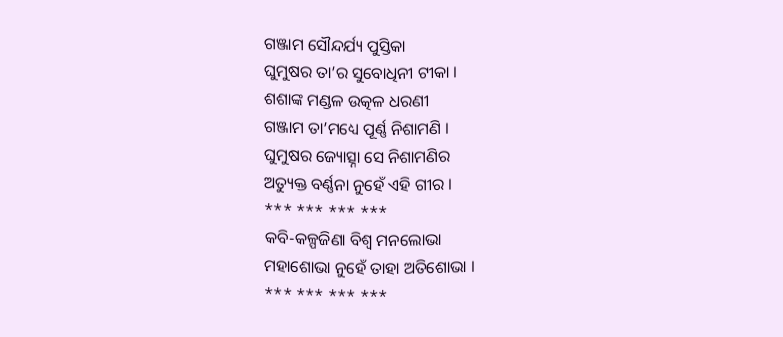ଗଞ୍ଜାମ ସୌନ୍ଦର୍ଯ୍ୟ ପୁସ୍ତିକା
ଘୁମୁଷର ତା’ର ସୁବୋଧିନୀ ଟୀକା ।
ଶଶାଙ୍କ ମଣ୍ଡଳ ଉତ୍କଳ ଧରଣୀ
ଗଞ୍ଜାମ ତା’ମଧ୍ୟେ ପୂର୍ଣ୍ଣ ନିଶାମଣି ।
ଘୁମୁଷର ଜ୍ୟୋତ୍ସ୍ନା ସେ ନିଶାମଣିର
ଅତ୍ୟୁକ୍ତ ବର୍ଣ୍ଣନା ନୁହେଁ ଏହି ଗୀର ।
*** *** *** ***
କବି-କଳ୍ପଜିଣା ବିଶ୍ୱ ମନଲୋଭା
ମହାଶୋଭା ନୁହେଁ ତାହା ଅତିଶୋଭା ।
*** *** *** ***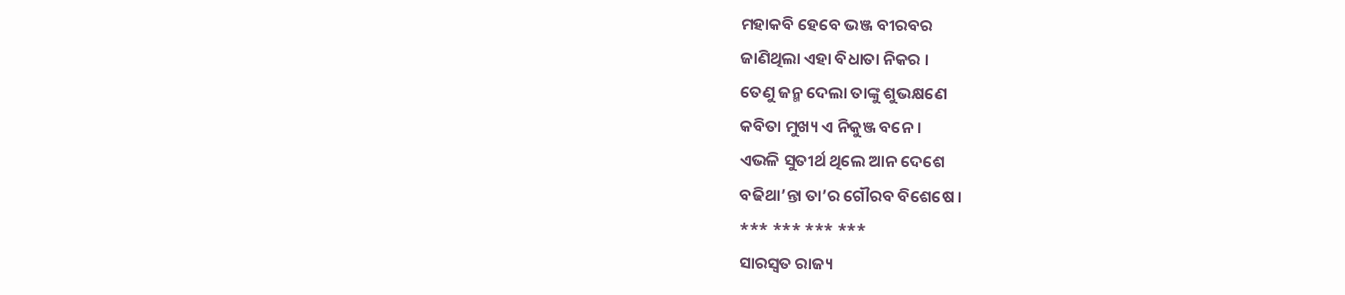ମହାକବି ହେବେ ଭଞ୍ଜ ବୀରବର
ଜାଣିଥିଲା ଏହା ବିଧାତା ନିକର ।
ତେଣୁ ଜନ୍ମ ଦେଲା ତାଙ୍କୁ ଶୁଭକ୍ଷଣେ
କବିତା ମୁଖ୍ୟ ଏ ନିକୁଞ୍ଜ ବନେ ।
ଏଭଳି ସୁତୀର୍ଥ ଥିଲେ ଆନ ଦେଶେ
ବଢିଥା’ନ୍ତା ତା’ର ଗୌରବ ବିଶେଷେ ।
*** *** *** ***
ସାରସ୍ବତ ରାଜ୍ୟ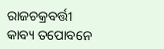ରାଜଚକ୍ରବର୍ତ୍ତୀ
କାବ୍ୟ ତପୋବନେ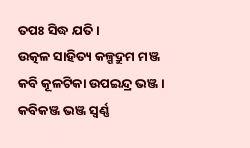ତପଃ ସିଦ୍ଧ ଯତି ।
ଉତ୍କଳ ସାହିତ୍ୟ କଳ୍ପଦ୍ରୁମ ମଞ୍ଜ
କବି କୂଳଟିକା ଉପଇନ୍ଦ୍ର ଭଞ୍ଜ ।
କବିକଞ୍ଜ ଭଞ୍ଜ ସ୍ବର୍ଣ୍ଣ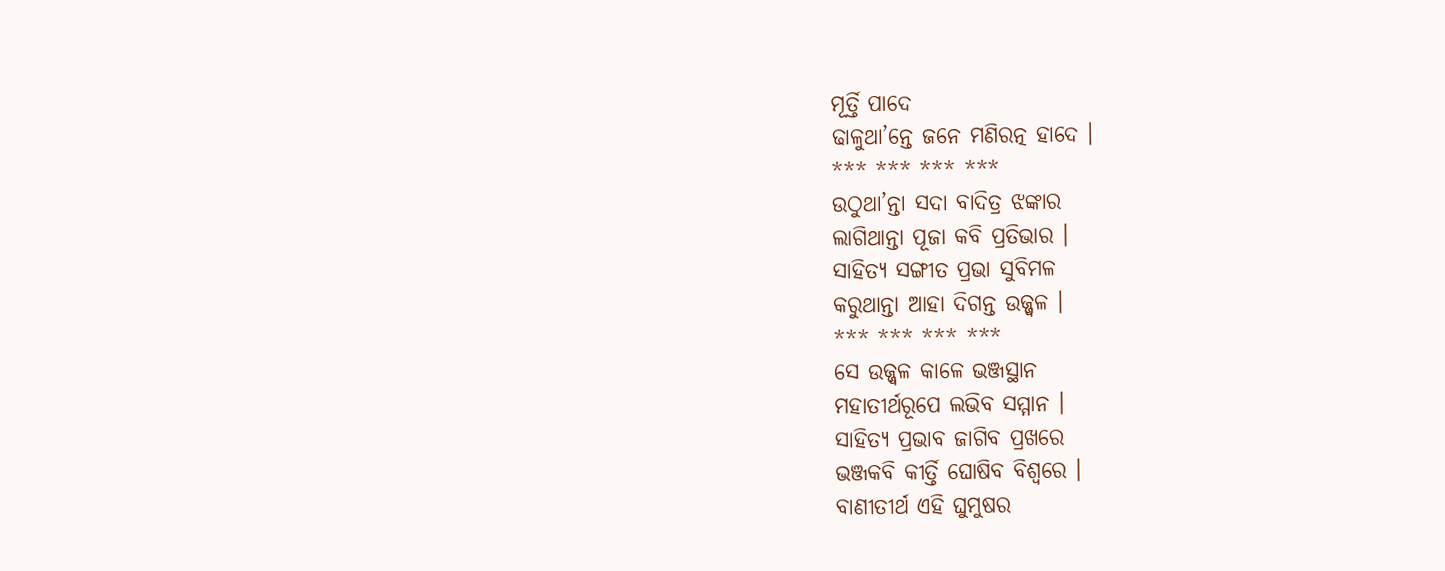ମୂର୍ତ୍ତି ପାଦେ
ଢାଳୁଥା’ନ୍ତେ ଜନେ ମଣିରତ୍ନ ହାଦେ ।
*** *** *** ***
ଉଠୁଥା’ନ୍ତା ସଦା ବାଦିତ୍ର ଝଙ୍କାର
ଲାଗିଥାନ୍ତା ପୂଜା କବି ପ୍ରତିଭାର ।
ସାହିତ୍ୟ ସଙ୍ଗୀତ ପ୍ରଭା ସୁବିମଳ
କରୁଥାନ୍ତା ଆହା ଦିଗନ୍ତ ଉଜ୍ଜ୍ୱଳ ।
*** *** *** ***
ସେ ଉଜ୍ଜ୍ୱଳ କାଳେ ଭଞ୍ଜସ୍ଥାନ
ମହାତୀର୍ଥରୂପେ ଲଭିବ ସମ୍ମାନ ।
ସାହିତ୍ୟ ପ୍ରଭାବ ଜାଗିବ ପ୍ରଖରେ
ଭଞ୍ଜକବି କୀର୍ତ୍ତି ଘୋଷିବ ବିଶ୍ବରେ ।
ବାଣୀତୀର୍ଥ ଏହି ଘୁମୁଷର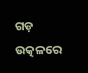ଗଡ଼
ଉତ୍କଳରେ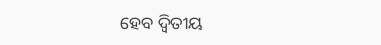ହେବ ଦ୍ଵିତୀୟ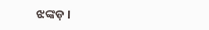ଝଙ୍କଡ଼ ।